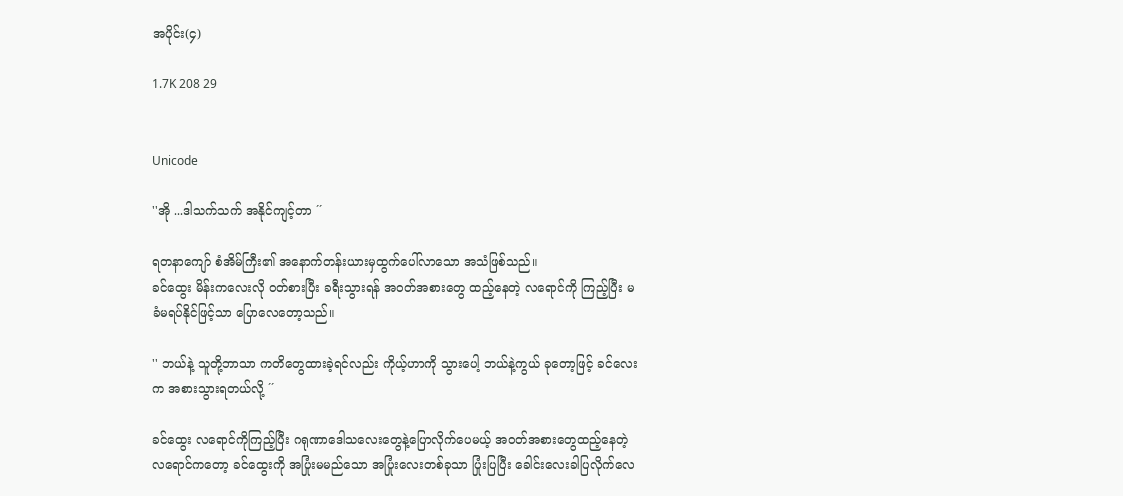အပိုင်း(၄)

1.7K 208 29


Unicode

''အို ...ဒါသက်သက် အနိုင်ကျင့်တာ ´´

ရတနာကျော် စံအိမ်ကြီး၏ အနောက်တန်းယားမှထွက်ပေါ်လာသော အသံဖြစ်သည်။
ခင်ထွေး မိန်းကလေးလို ဝတ်စားပြီး ခရီးသွားရန် အဝတ်အစားတွေ ထည့်နေတဲ့ လရောင်ကို ကြည့်ပြီး မခံမရပ်နိုင်ဖြင့်သာ ပြောလေတော့သည်။

'' ဘယ်နဲ့ သူတို့ဘာသာ ကတိတွေထားခဲ့ရင်လည်း ကိုယ့်ဟာကို သွားပေါ့ ဘယ်နဲ့ကွယ် ခုတော့ဖြင့် ခင်လေးက အစားသွားရတယ်လို့ ´´

ခင်ထွေး လရောင်ကိုကြည့်ပြီး ဂရု‌ဏာဒေါသလေးတွေနဲ့ပြောလိုက်ပေမယ့် အဝတ်အစားတွေထည့်နေတဲ့ လရောင်ကတော့ ခင်ထွေးကို အပြုံးမမည်သော အပြုံးလေးတစ်ခုသာ ပြုံးပြပြီး ခေါင်းလေးခါပြလိုက်လေ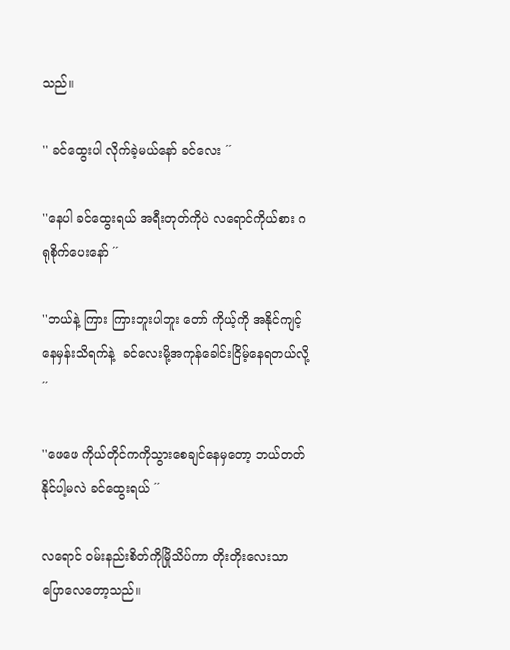သည်။

'' ခင်ထွေးပါ လိုက်ခဲ့မယ်နော် ခင်လေး ´´

''နေပါ ခင်ထွေးရယ် အရီးတုတ်ကိုပဲ လရောင်ကိုယ်စား ဂရုစိုက်ပေးနော် ´´

''ဘယ်နဲ့ ကြား ကြားဘူးပါဘူး တော် ကိုယ့်ကို အနိုင်ကျင့်နေမှန်းသိရက်နဲ့  ခင်လေးမို့အကုန်ခေါင်းငြိမ့်နေရတယ်လို့ ´´

''ဖေဖေ ကိုယ်တိုင်ကကိုသွားစေချင်နေမှတော့ ဘယ်တတ်နိုင်ပါ့မလဲ ခင်ထွေးရယ် ´´

လရောင် ဝမ်းနည်းစိတ်ကိုမြိုသိပ်ကာ တိုးတိုးလေးသာပြောလေတော့သည်။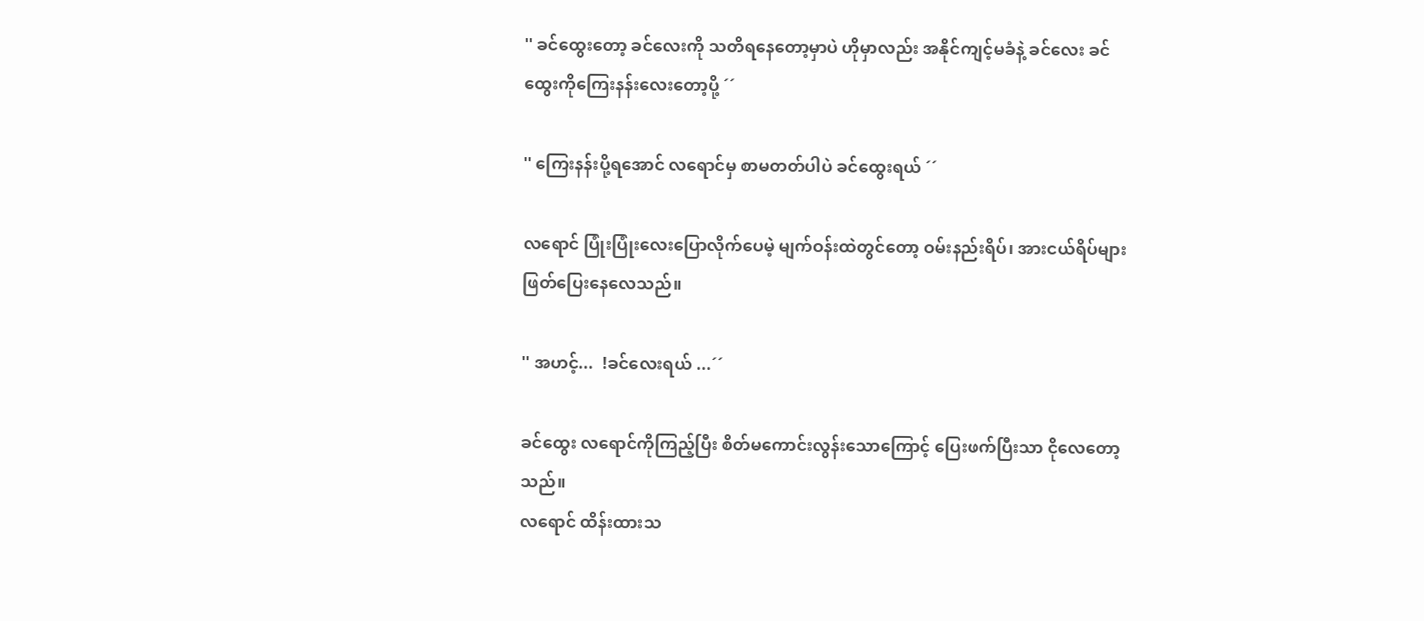'' ခင်ထွေးတော့ ခင်လေးကို သတိရနေတော့မှာပဲ ဟိုမှာလည်း အနိုင်ကျင့်မခံနဲ့ ခင်လေး ခင်ထွေးကိုကြေးနန်းလေးတော့ပို့ ´´

'' ကြေးနန်းပို့ရအောင် လရောင်မှ စာမတတ်ပါပဲ ခင်ထွေးရယ် ´´

လရောင် ပြုံးပြုံးလေးပြောလိုက်ပေမဲ့ မျက်ဝန်းထဲတွင်တော့ ဝမ်းနည်းရိပ်၊ အားငယ်ရိပ်များ ဖြတ်ပြေးနေလေသည်။

'' အဟင့်...  !ခင်လေးရယ် ...´´

ခင်ထွေး လရောင်ကိုကြည့်ပြီး စိတ်မကောင်းလွန်းသောကြောင့် ပြေးဖက်ပြီးသာ ငိုလေတော့သည်။
လရောင် ထိန်းထားသ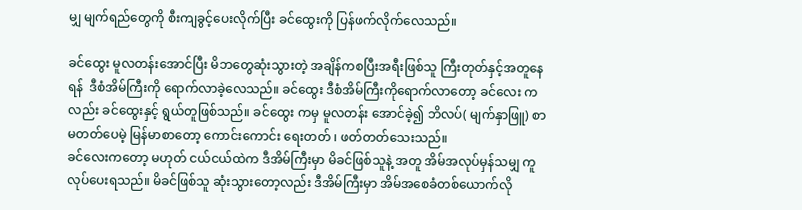မျှ မျက်ရည်တွေကို စီးကျခွင့်ပေးလိုက်ပြီး ခင်ထွေးကို ပြန်ဖက်လိုက်လေသည်။

ခင်ထွေး မူလတန်းအောင်ပြီး မိဘတွေဆုံးသွားတဲ့ အချိန်ကစပြီးအရီးဖြစ်သူ ကြီးတုတ်နှင့်အတူနေရန်  ဒီစံအိမ်ကြီးကို ရောက်လာခဲ့လေသည်။ ခင်ထွေး ဒီစံအိမ်ကြီးကိုရောက်လာတော့ ခင်လေး ကလည်း ခင်ထွေးနှင့် ရွယ်တူဖြစ်သည်။ ခင်ထွေး ကမှ မူလတန်း အောင်ခဲ့၍ ဘိလပ်( မျက်နှာဖြူ) စာ မတတ်ပေမဲ့ မြန်မာစာတော့ ကောင်းကောင်း ရေးတတ် ၊ ဖတ်တတ်သေးသည်။
ခင်လေးကတော့ မဟုတ် ငယ်ငယ်ထဲက ဒီအိမ်ကြီးမှာ မိခင်ဖြစ်သူနဲ့ အတူ အိမ်အလုပ်မှန်သမျှ ကူလုပ်ပေးရသည်။ မိခင်ဖြစ်သူ ဆုံးသွားတော့လည်း ဒီအိမ်ကြီးမှာ အိမ်အစေခံတစ်ယောက်လို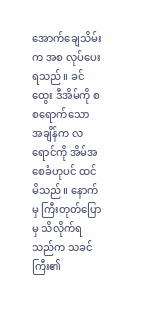အောက်ချေသိမ်းက အစ လုပ်ပေးရသည်။ ခင်ထွေး ဒီအိမ်ကို စစရောက်သော အချိန်က လရောင်ကို အိမ်အစေခံဟုပင် ထင်မိသည်။ နောက်မှ ကြီးတုတ်ပြော မှ သိလိုက်ရသည်က သခင်ကြီး၏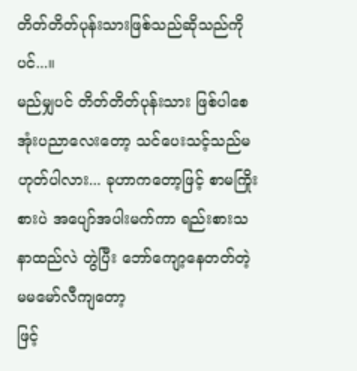တိတ်တိတ်ပုန်းသားဖြစ်သည်ဆိုသည်ကိုပင်...။
မည်မျှပင် တိတ်တိတ်ပုန်းသား ဖြစ်ပါစေအုံးပညာလေးတော့ သင်ပေးသင့်သည်မဟုတ်ပါလား... ခုဟာကတော့ဖြင့် စာမကြိုးစားပဲ အပျော်အပါးမက်ကာ ရည်းစားသနာထည်လဲ တွဲပြီး ဘော်ကျော့နေတတ်တဲ့ မမမော်လီကျတော့
ဖြင့်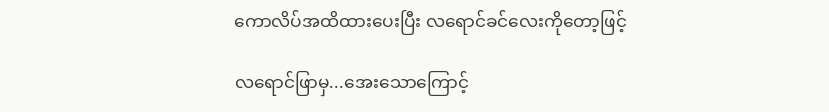ကောလိပ်အထိထားပေးပြီး လရောင်ခင်လေးကိုတော့ဖြင့်

လရောင်ဖြာမှ...အေးသောကြောင့်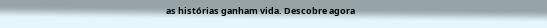as histórias ganham vida. Descobre agora